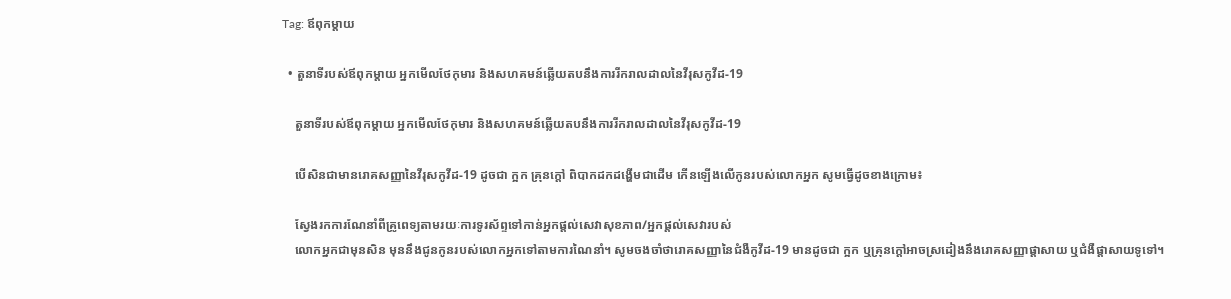Tag: ឪពុកម្តាយ

  • តួនាទីរបស់ឪពុកម្ដាយ អ្នកមើលថែកុមារ និងសហគមន៍ឆ្លើយតបនឹងការរីករាលដាលនៃវីរុសកូវីដ-19

    តួនាទីរបស់ឪពុកម្ដាយ អ្នកមើលថែកុមារ និងសហគមន៍ឆ្លើយតបនឹងការរីករាលដាលនៃវីរុសកូវីដ-19

    បើសិនជាមានរោគសញ្ញានៃវីរុសកូវីដ-19 ដូចជា ក្អក គ្រុនក្តៅ ពិបាកដកដង្ហើមជាដើម កើនឡើងលើកូនរបស់លោកអ្នក សូមធ្វើដូចខាងក្រោម៖

    ស្វែងរកការណែនាំពីគ្រូពេទ្យតាមរយៈការទូរស័ព្ទទៅកាន់អ្នកផ្តល់សេវាសុខភាព/អ្នកផ្តល់សេវារបស់
    លោកអ្នកជាមុនសិន មុននឹងជូនកូនរបស់លោកអ្នកទៅតាមការណៃនាំ។ សូមចងចាំថារោគសញ្ញានៃជំងឺកូវីដ-19 មានដូចជា ក្អក ឬគ្រុនក្តៅអាចស្រដៀងនឹងរោគសញ្ញាផ្តាសាយ ឬជំងឺផ្តាសាយទូទៅ។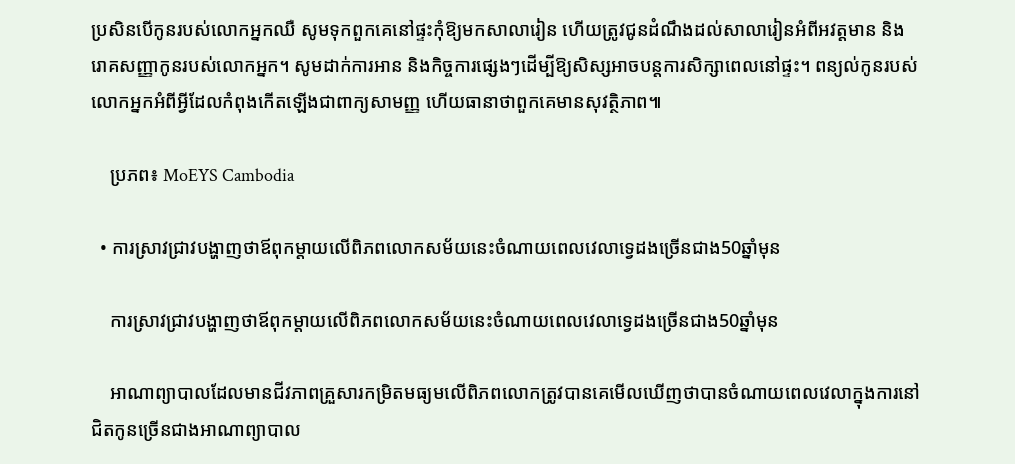ប្រសិនបើកូនរបស់លោកអ្នកឈឺ សូមទុកពួកគេនៅផ្ទះកុំឱ្យមកសាលារៀន ហើយត្រូវជូនដំណឹងដល់សាលារៀនអំពីអវត្តមាន និងរោគសញ្ញាកូនរបស់លោកអ្នក។ សូមដាក់ការអាន និងកិច្ចការផ្សេងៗដើម្បីឱ្យសិស្សអាចបន្តការសិក្សាពេលនៅផ្ទះ។ ពន្យល់កូនរបស់លោកអ្នកអំពីអ្វីដែលកំពុងកើតឡើងជាពាក្យសាមញ្ញ ហើយធានាថាពួកគេមានសុវត្ថិភាព៕

    ប្រភព៖ MoEYS Cambodia

  • ការស្រាវជ្រាវបង្ហាញថាឪពុកម្តាយលើពិភពលោកសម័យនេះចំណាយពេលវេលាទ្វេដងច្រើនជាង50ឆ្នាំមុន

    ការស្រាវជ្រាវបង្ហាញថាឪពុកម្តាយលើពិភពលោកសម័យនេះចំណាយពេលវេលាទ្វេដងច្រើនជាង50ឆ្នាំមុន

    អាណាព្យាបាលដែលមានជីវភាពគ្រួសារកម្រិតមធ្យមលើពិភពលោកត្រូវបានគេមើលឃើញថាបានចំណាយពេលវេលាក្នុងការនៅជិតកូនច្រើនជាងអាណាព្យាបាល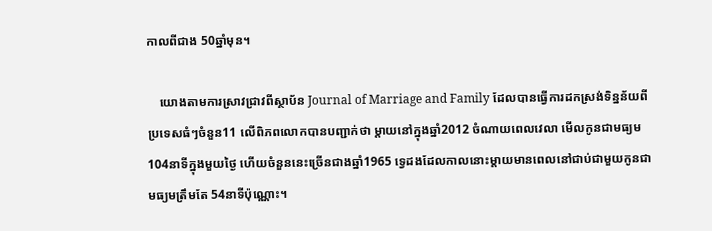កាលពីជាង 50ឆ្នាំមុន។

    យោងតាមការស្រាវជ្រាវពីស្ថាប័ន Journal of Marriage and Family ដែលបានធ្វើការដកស្រង់ទិន្នន័យពីប្រទេសធំៗចំនួន11 លើពិភពលោកបានបញ្ជាក់ថា ម្តាយនៅក្នុងឆ្នាំ2012 ចំណាយពេលវេលា មើលកូនជាមធ្យម 104នាទីក្នុងមួយថ្ងៃ ហើយចំនួននេះច្រើនជាងឆ្នាំ1965 ទ្វេដងដែលកាលនោះម្តាយមានពេលនៅជាប់ជាមួយកូនជាមធ្យមត្រឹមតែ 54នាទីប៉ុណ្ណោះ។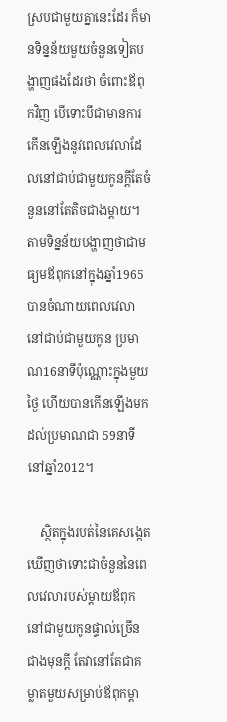ស្របជាមួយគ្នានេះដែរ ក៏មានទិន្នន័យមួយចំនួនទៀតបង្ហាញផងដែរថា ចំពោះឪពុកវិញ បើទោះបីជាមានការកើនឡើងនូវពេលវេលាដែលនៅជាប់ជាមួយកូនក្តីតែចំនួននៅតែតិចជាងម្តាយ។ តាមទិន្នន័យបង្ហាញថាជាមធ្យមឪពុកនៅក្នុងឆ្នាំ1965 បានចំណាយពេលវេលានៅជាប់ជាមួយកូន ប្រមាណ16នាទីប៉ុណ្ណោះក្នុងមួយថ្ងៃ ហើយបានកើនឡើងមកដល់ប្រមាណជា 59នាទីនៅឆ្នាំ2012។

    ស្ថិតក្នុងរបត់នៃគេសង្កេតឃើញថាទោះជាចំនួននៃពេលវេលារបស់ម្តាយឪពុកនៅជាមួយកូនផ្ទាល់ច្រើនជាងមុនក្តី តែវានៅតែជាគម្លាតមួយសម្រាប់ឪពុកម្តា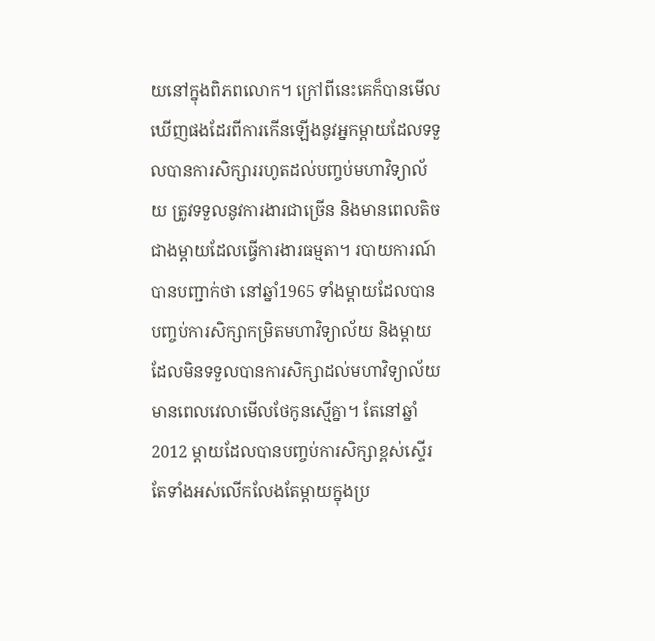យនៅក្នុងពិភពលោក។ ក្រៅពីនេះគេក៏បានមើលឃើញផងដែរពីការកើនឡើងនូវអ្នកម្តាយដែលទទួលបានការសិក្សាររហូតដល់បញ្ចប់មហាវិទ្យាល័យ ត្រូវទទួលនូវការងារជាច្រើន និងមានពេលតិចជាងម្តាយដែលធ្វើការងារធម្មតា។ របាយការណ៍បានបញ្ជាក់ថា នៅឆ្នាំ1965 ទាំងម្តាយដែលបានបញ្ចប់ការសិក្សាកម្រិតមហាវិទ្យាល័យ និងម្តាយដែលមិនទទួលបានការសិក្សាដល់មហាវិទ្យាល័យ មានពេលវេលាមើលថែកូនស្មើគ្នា។ តែនៅឆ្នាំ2012 ម្តាយដែលបានបញ្ចប់ការសិក្សាខ្ពស់ស្ទើរតែទាំងអស់លើកលែងតែម្តាយក្នុងប្រ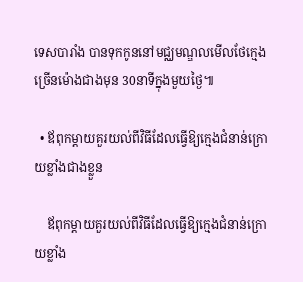ទេសបារាំង បានទុកកូននៅមជ្ឈមណ្ឌលមើលថែក្មេងច្រើនម៉ោងជាងមុន 30នាទីក្នុងមួយថ្ងៃ៕

  • ឪពុកម្តាយគួរយល់ពីវិធីដែលធ្វើឱ្យក្មេងជំនាន់ក្រោយខ្លាំងជាងខ្លួន

    ឪពុកម្តាយគួរយល់ពីវិធីដែលធ្វើឱ្យក្មេងជំនាន់ក្រោយខ្លាំង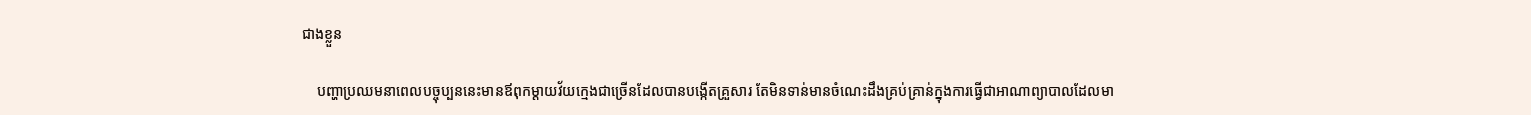ជាងខ្លួន

    បញ្ហាប្រឈមនាពេលបច្ចុប្បននេះមានឪពុកម្តាយវ័យក្មេងជាច្រើនដែលបានបង្កើតគ្រួសារ តែមិនទាន់មានចំណេះដឹងគ្រប់គ្រាន់ក្នុងការធ្វើជាអាណាព្យាបាលដែលមា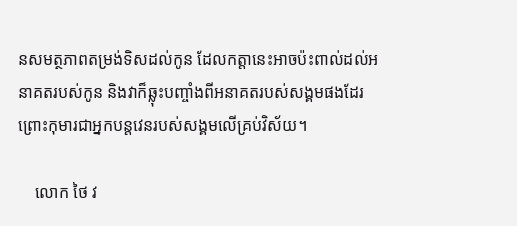នសមត្ថភាពតម្រង់ទិសដល់កូន ដែលកត្តានេះអាចប៉ះពាល់ដល់អនាគតរបស់កូន និងវាក៏ឆ្លុះបញ្ចាំងពីអនាគតរបស់សង្គមផងដែរ ព្រោះកុមារជាអ្នកបន្តវេនរបស់សង្គមលើគ្រប់វិស័យ។

    លោក ថៃ វ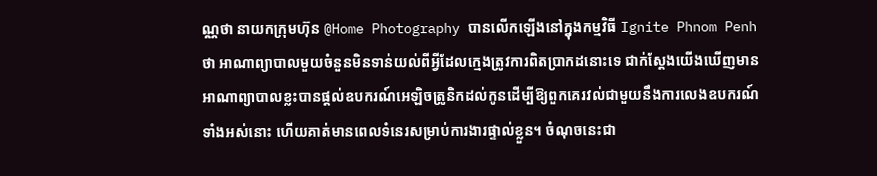ណ្ណថា នាយកក្រុមហ៊ុន @Home Photography បានលើកឡើងនៅក្នុងកម្មវិធី Ignite Phnom Penh ថា អាណាព្យាបាលមួយចំនួនមិនទាន់យល់ពីអ្វីដែលក្មេងត្រូវការពិតប្រាកដនោះទេ ជាក់ស្តែងយើងឃើញមានអាណាព្យាបាលខ្លះបានផ្តល់ឧបករណ៍អេឡិចត្រូនិកដល់កូនដើម្បីឱ្យពួកគេរវល់ជាមួយនឹងការលេងឧបករណ៍ទាំងអស់នោះ ហើយគាត់មានពេលទំនេរសម្រាប់ការងារផ្ទាល់ខ្លួន។ ចំណុចនេះជា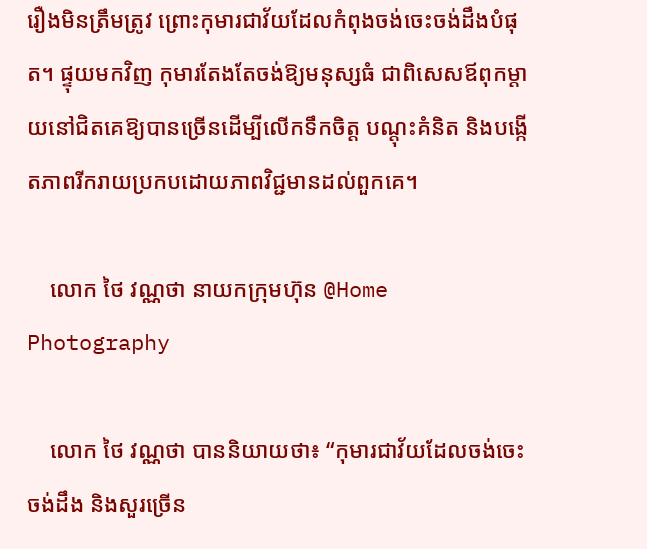រឿងមិនត្រឹមត្រូវ ព្រោះកុមារជាវ័យដែលកំពុងចង់ចេះចង់ដឹងបំផុត។ ផ្ទុយមកវិញ កុមារតែងតែចង់ឱ្យមនុស្សធំ ជាពិសេសឪពុកម្តាយនៅជិតគេឱ្យបានច្រើនដើម្បីលើកទឹកចិត្ត បណ្តុះគំនិត និងបង្កើតភាពរីករាយប្រកបដោយភាពវិជ្ជមានដល់ពួកគេ។

    លោក ថៃ វណ្ណថា នាយកក្រុមហ៊ុន @Home Photography

    លោក ថៃ វណ្ណថា បាននិយាយថា៖ “កុមារជាវ័យដែលចង់ចេះចង់ដឹង និងសួរច្រើន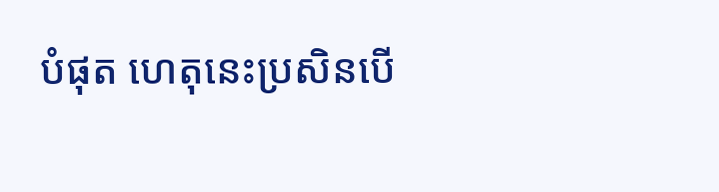បំផុត ហេតុនេះប្រសិនបើ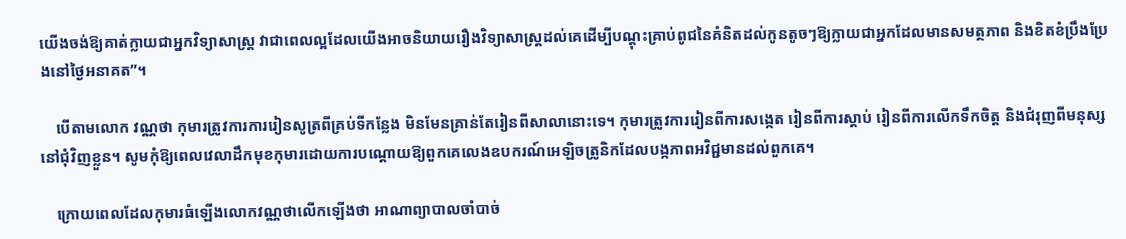យើងចង់ឱ្យគាត់ក្លាយជាអ្នកវិទ្យាសាស្ត្រ វាជាពេលល្អដែលយើងអាចនិយាយរឿងវិទ្យាសាស្ត្រដល់គេដើម្បីបណ្តុះគ្រាប់ពូជនៃគំនិតដល់កូនតូចៗឱ្យក្លាយជាអ្នកដែលមានសមត្ថភាព និងខិតខំប្រឹងប្រែងនៅថ្ងៃអនាគត”។

    បើតាមលោក វណ្ណថា កុមារត្រូវការការរៀនសូត្រពីគ្រប់ទីកន្លែង មិនមែនគ្រាន់តែរៀនពីសាលានោះទេ។ កុមារត្រូវការរៀនពីការសង្កេត រៀនពីការស្តាប់ រៀនពីការលើកទឹកចិត្ត និងជំរុញពីមនុស្សនៅជុំវិញខ្លួន។ សូមកុំឱ្យពេលវេលាដឹកមុខកុមារដោយការបណ្តោយឱ្យពួកគេលេងឧបករណ៍អេឡិចត្រូនិកដែលបង្កភាពអវិជ្ជមានដល់ពួកគេ។

    ក្រោយពេលដែលកុមារធំឡើងលោកវណ្ណថាលើកឡើងថា អាណាព្យាបាលចាំបាច់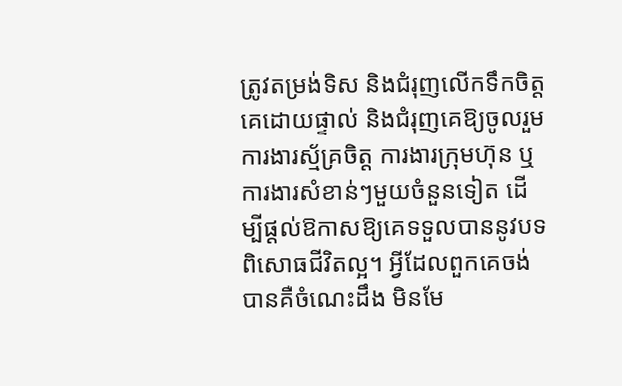ត្រូវតម្រង់ទិស និងជំរុញលើកទឹកចិត្តគេដោយផ្ទាល់ និងជំរុញគេឱ្យចូលរួមការងារស្ម័គ្រចិត្ត ការងារក្រុមហ៊ុន ឬការងារសំខាន់ៗមួយចំនួនទៀត ដើម្បីផ្តល់ឱកាសឱ្យគេទទួលបាននូវបទពិសោធជីវិតល្អ។ អ្វីដែលពួកគេចង់បានគឺចំណេះដឹង មិនមែ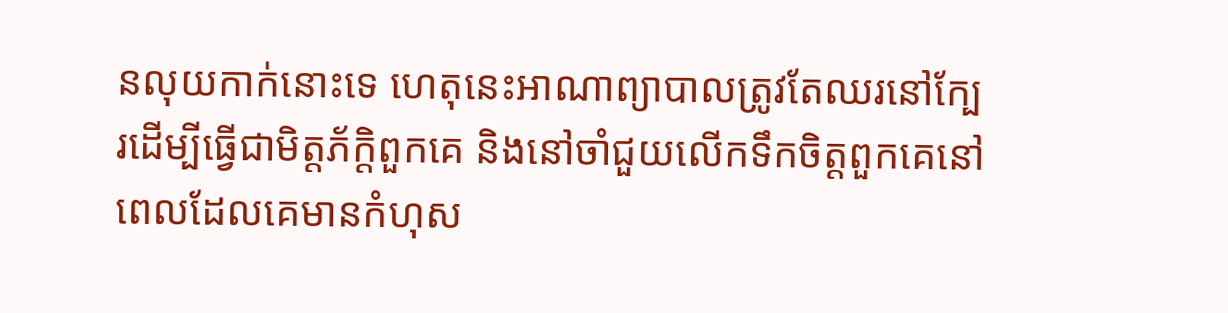នលុយកាក់នោះទេ ហេតុនេះអាណាព្យាបាលត្រូវតែឈរនៅក្បែរដើម្បីធ្វើជាមិត្តភ័ក្តិពួកគេ និងនៅចាំជួយលើកទឹកចិត្តពួកគេនៅពេលដែលគេមានកំហុស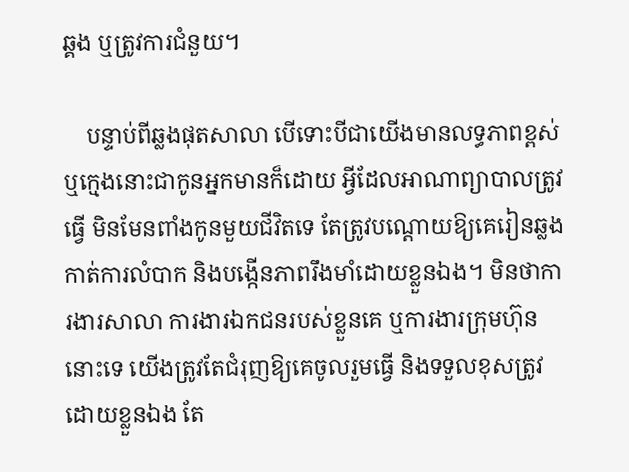ឆ្គង ឬត្រូវការជំនួយ។

    បន្ទាប់ពីឆ្លងផុតសាលា បើទោះបីជាយើងមានលទ្ធភាពខ្ពស់ ឬក្មេងនោះជាកូនអ្នកមានក៏ដោយ អ្វីដែលអាណាព្យាបាលត្រូវធ្វើ មិនមែនពាំងកូនមួយជីវិតទេ តែត្រូវបណ្តោយឱ្យគេរៀនឆ្លងកាត់ការលំបាក និងបង្កើនភាពរឹងមាំដោយខ្លួនឯង។ មិនថាការងារសាលា ការងារឯកជនរបស់ខ្លួនគេ ឬការងារក្រុមហ៊ុននោះទេ យើងត្រូវតែជំរុញឱ្យគេចូលរួមធ្វើ និងទទួលខុសត្រូវដោយខ្លួនឯង តែ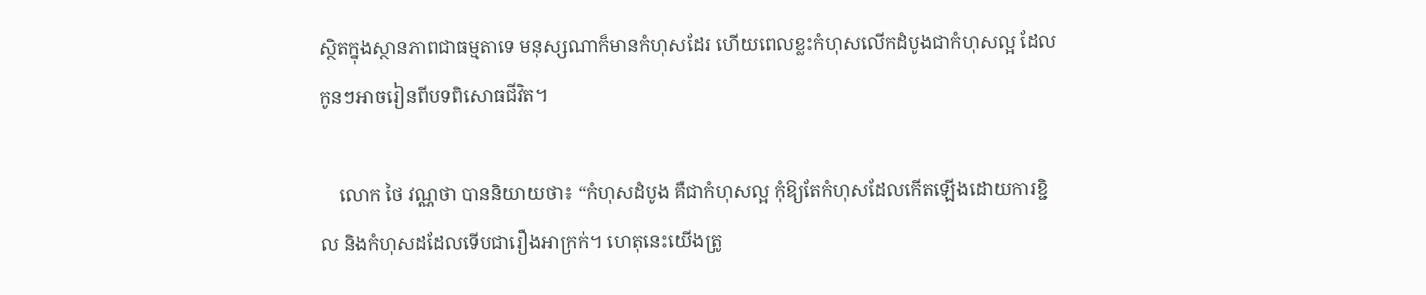ស្ថិតក្នុងស្ថានភាពជាធម្មតាទេ មនុស្សណាក៏មានកំហុសដែរ ហើយពេលខ្លះកំហុសលើកដំបូងជាកំហុសល្អ ដែលកូនៗអាចរៀនពីបទពិសោធជីវិត។

    លោក ថៃ វណ្ណថា បាននិយាយថា៖ “កំហុសដំបូង គឺជាកំហុសល្អ កុំឱ្យតែកំហុសដែលកើតឡើងដោយការខ្ជិល និងកំហុសដដែលទើបជារឿងអាក្រក់។ ហេតុនេះយើងត្រូ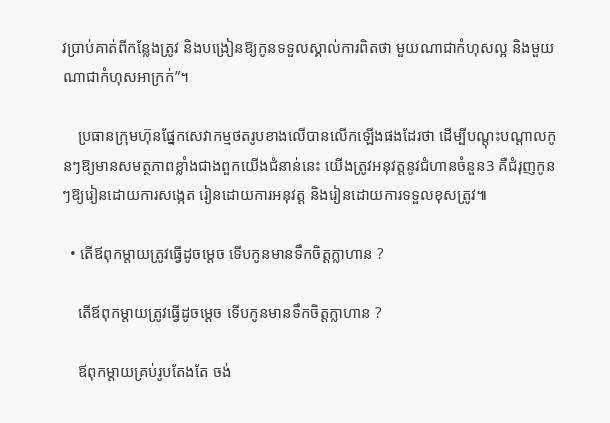វប្រាប់គាត់ពីកន្លែងត្រូវ និងបង្រៀនឱ្យកូនទទួលស្គាល់ការពិតថា មួយណាជាកំហុសល្អ និងមួយណាជាកំហុសអាក្រក់”។

    ប្រធានក្រុមហ៊ុនផ្នែកសេវាកម្មថតរូបខាងលើបានលើកឡើងផងដែរថា ដើម្បីបណ្តុះបណ្តាលកូនៗឱ្យមានសមត្ថភាពខ្លាំងជាងពួកយើងជំនាន់នេះ យើងត្រូវអនុវត្តនូវជំហានចំនួន3 គឺជំរុញកូនៗឱ្យរៀនដោយការសង្កេត រៀនដោយការអនុវត្ត និងរៀនដោយការទទួលខុសត្រូវ៕

  • តើឪពុកម្តាយត្រូវធ្វើដូចម្តេច ទើបកូនមានទឹកចិត្តក្លាហាន ?

    តើឪពុកម្តាយត្រូវធ្វើដូចម្តេច ទើបកូនមានទឹកចិត្តក្លាហាន ?

    ឪពុកម្តាយគ្រប់រូបតែងតែ ចង់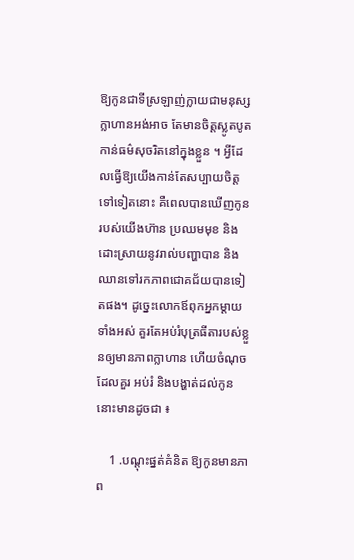ឱ្យកូនជាទីស្រឡាញ់ក្លាយជាមនុស្ស ក្លាហានអង់អាច តែមានចិត្តស្លូតបូត កាន់ធម៌សុចរិតនៅក្នុងខ្លួន ។ អ្វីដែលធ្វើឱ្យយើងកាន់តែសប្បាយចិត្តទៅទៀតនោះ គឺពេលបានឃើញកូនរបស់យើងហ៊ាន ប្រឈមមុខ និងដោះស្រាយនូវរាល់បញ្ហាបាន និងឈានទៅរកភាពជោគជ័យបានទៀតផង។ ដូច្នេះលោកឪពុកអ្នកម្តាយទាំងអស់ គួរតែអប់រំបុត្រធីតារបស់ខ្លួនឲ្យមានភាពក្លាហាន ហើយចំណុចដែលគួរ អប់រំ និងបង្ហាត់ដល់កូននោះមានដូចជា ៖

    1 .បណ្តុះផ្នត់គំនិត ឱ្យកូនមានភាព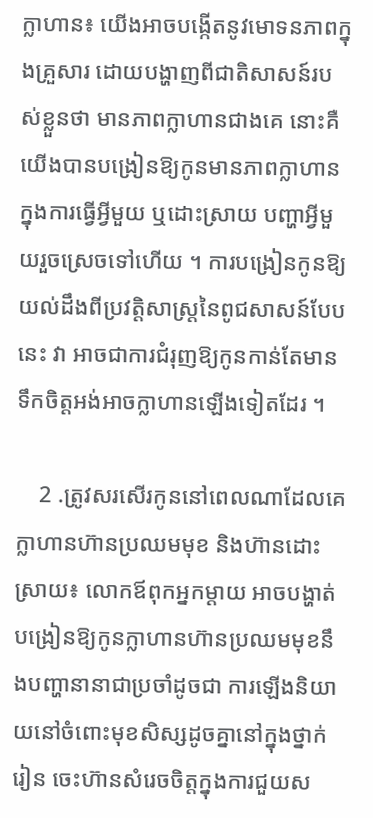ក្លាហាន៖ យើងអាចបង្កើតនូវមោទនភាពក្នុងគ្រួសារ ដោយបង្ហាញពីជាតិសាសន៍របស់ខ្លួនថា មានភាពក្លាហានជាងគេ នោះគឺយើងបានបង្រៀនឱ្យកូនមានភាពក្លាហាន ក្នុងការធ្វើអ្វីមួយ ឬដោះស្រាយ បញ្ហាអ្វីមួយរួចស្រេចទៅហើយ ។ ការបង្រៀនកូនឱ្យយល់ដឹងពីប្រវត្ដិសាស្ដ្រនៃពូជសាសន៍បែបនេះ វា អាចជាការជំរុញឱ្យកូនកាន់តែមានទឹកចិត្ដអង់អាចក្លាហានឡើងទៀតដែរ ។

    2 .ត្រូវសរសើរកូននៅពេលណាដែលគេក្លាហានហ៊ានប្រឈមមុខ និងហ៊ានដោះស្រាយ៖ លោកឪពុកអ្នកម្ដាយ អាចបង្ហាត់បង្រៀនឱ្យកូនក្លាហានហ៊ានប្រឈមមុខនឹងបញ្ហានានាជាប្រចាំដូចជា ការឡើងនិយាយនៅចំពោះមុខសិស្សដូចគ្នានៅក្នុងថ្នាក់រៀន ចេះហ៊ានសំរេចចិត្តក្នុងការជួយស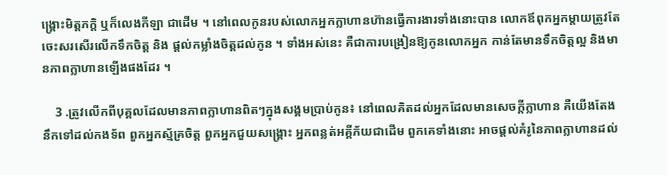ង្រ្គោះមិត្តភក្តិ ឬក៏លេងកីឡា ជាដើម ។ នៅពេលកូនរបស់លោកអ្នកក្លាហានហ៊ានធ្វើការងារទាំងនោះបាន លោកឪពុកអ្នកម្តាយត្រូវតែចេះសរសើរលើកទឹកចិត្ដ និង ផ្ដល់កម្លាំងចិត្ដដល់កូន ។ ទាំងអស់នេះ គឺជាការបង្រៀនឱ្យកូនលោកអ្នក កាន់តែមានទឹកចិត្តល្អ និងមានភាពក្លាហានឡើងផងដែរ ។

    3 .ត្រូវលើកពីបុគ្គលដែលមានភាពក្លាហានពិតៗក្នុងសង្គមប្រាប់កូន៖ នៅពេលគិតដល់អ្នកដែលមានសេចក្ដីក្លាហាន គឺយើងតែងនឹកទៅដល់កងទ័ព ពួកអ្នកស្ម័គ្រចិត្ត ពួកអ្នកជួយសង្រ្គោះ អ្នកពន្លត់អគ្គីភ័យជាដើម ពួកគេទាំងនោះ អាចផ្ដល់គំរូនៃភាពក្លាហានដល់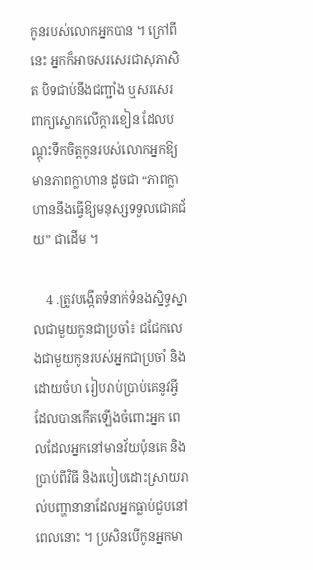កូនរបស់លោកអ្នកបាន ។ ក្រៅពីនេះ អ្នកក៏អាចសរសេរជាសុភាសិត បិទជាប់នឹងជញ្ជាំង ឬសរសេរពាក្យស្លោកលើក្ដារខៀន ដែលបណ្តុះទឹកចិត្ដកូនរបស់លោកអ្នកឱ្យមានភាពក្លាហាន ដូចជា “ភាពក្លាហាននឹងធ្វើឱ្យមនុស្សទទួលជោគជ័យ” ជាដើម ។

    4 .ត្រូវបង្កើតទំនាក់ទំនងស្និទ្ធស្នាលជាមួយកូនជាប្រចាំ៖ ជជែកលេងជាមួយកូនរបស់អ្នកជាប្រចាំ និងដោយចំហ រៀបរាប់ប្រាប់គេនូវអ្វីដែលបានកើតឡើងចំពោះអ្នក ពេលដែលអ្នកនៅមានវ័យប៉ុនគេ និងប្រាប់ពីវិធី និងរបៀបដោះស្រាយរាល់បញ្ហានានាដែលអ្នកធ្លាប់ជួបនៅពេលនោះ ។ ប្រសិនបើកូនអ្នកមា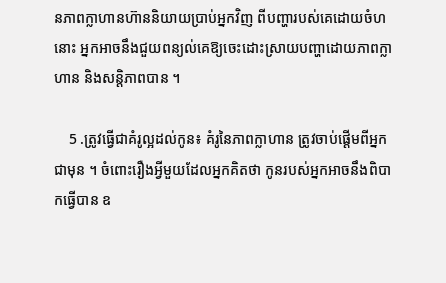នភាពក្លាហានហ៊ាននិយាយប្រាប់អ្នកវិញ ពីបញ្ហារបស់គេដោយចំហនោះ អ្នកអាចនឹងជួយពន្យល់គេឱ្យចេះដោះស្រាយបញ្ហាដោយភាពក្លាហាន និងសន្តិភាពបាន ។

    5 .ត្រូវធ្វើជាគំរូល្អដល់កូន៖ គំរូនៃភាពក្លាហាន ត្រូវចាប់ផ្ដើមពីអ្នកជាមុន ។ ចំពោះរឿងអ្វីមួយដែលអ្នកគិតថា កូនរបស់អ្នកអាចនឹងពិបាកធ្វើបាន ឧ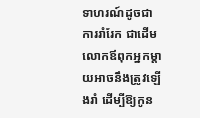ទាហរណ៍ដូចជា ការរាំរែក ជាដើម លោកឪពុកអ្នកម្តាយអាចនឹងត្រូវឡើងរាំ ដើម្បីឱ្យកូន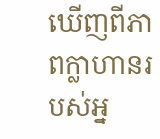ឃើញពីភាពក្លាហានរបស់អ្ន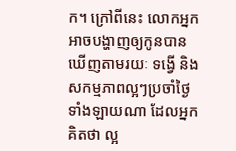ក។ ក្រៅពីនេះ លោកអ្នកអាចបង្ហាញឲ្យកូនបានឃើញតាមរយៈ ទង្វើ និងសកម្មភាពល្អៗប្រចាំថ្ងៃទាំងឡាយណា ដែលអ្នកគិតថា ល្អ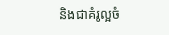និងជាគំរូល្អចំ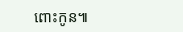ពោះកូន៕